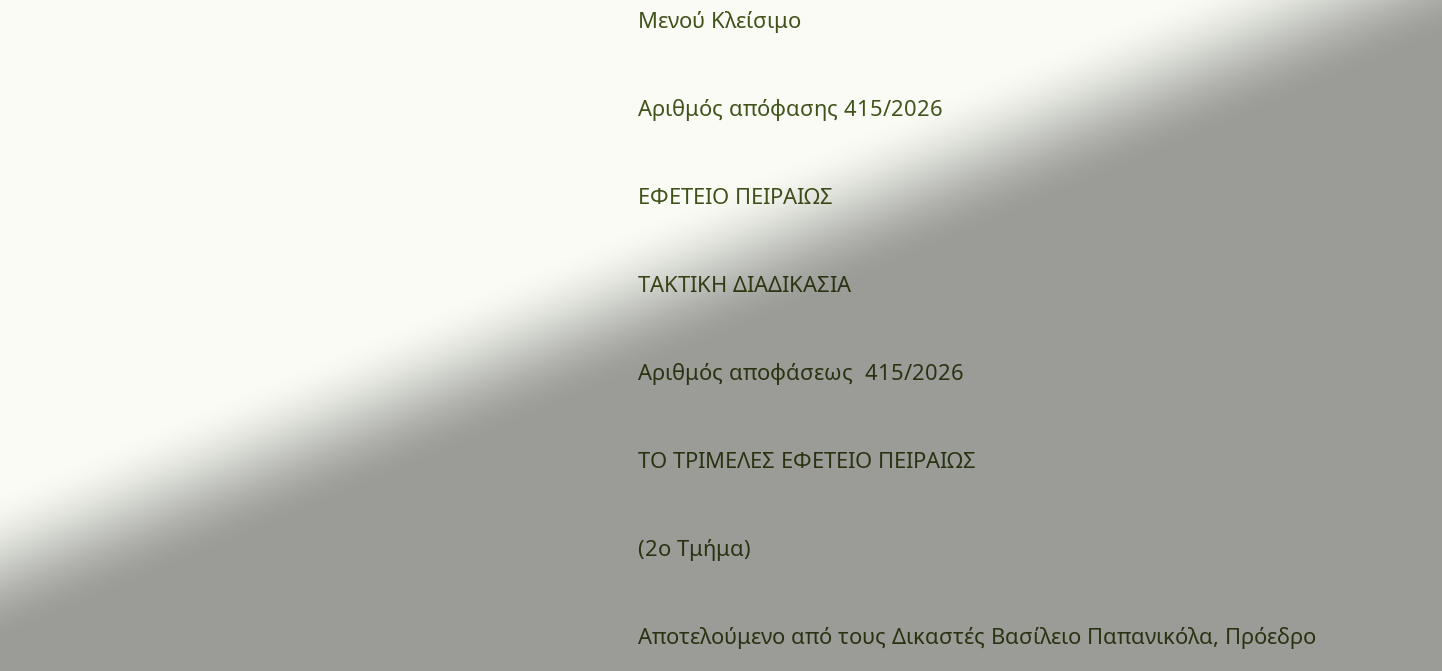Μενού Κλείσιμο

Αριθμός απόφασης 415/2026

ΕΦΕΤΕΙΟ ΠΕΙΡΑΙΩΣ

ΤΑΚΤΙΚΗ ΔΙΑΔΙΚΑΣΙΑ

Αριθμός αποφάσεως  415/2026

ΤΟ ΤΡΙΜΕΛΕΣ ΕΦΕΤΕΙΟ ΠΕΙΡΑΙΩΣ

(2ο Τμήμα)

Αποτελούμενο από τους Δικαστές Βασίλειο Παπανικόλα, Πρόεδρο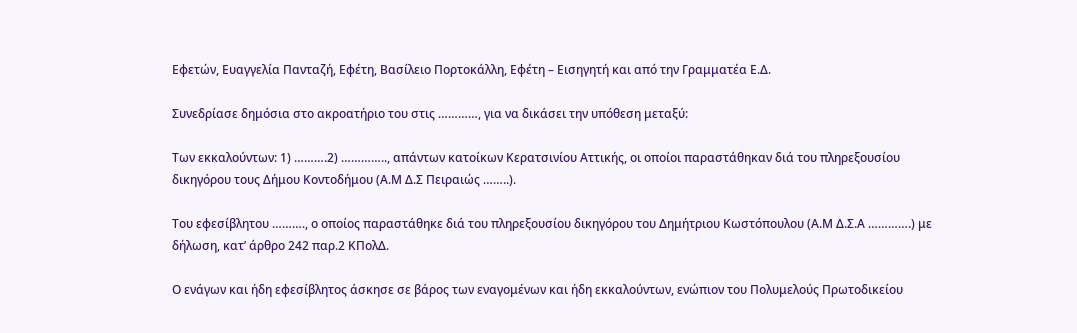Εφετών, Ευαγγελία Πανταζή, Εφέτη, Βασίλειο Πορτοκάλλη, Εφέτη – Εισηγητή και από την Γραμματέα Ε.Δ.

Συνεδρίασε δημόσια στο ακροατήριο του στις …………, για να δικάσει την υπόθεση μεταξύ:

Των εκκαλούντων: 1) ……….2) ………….., απάντων κατοίκων Κερατσινίου Αττικής, οι οποίοι παραστάθηκαν διά του πληρεξουσίου δικηγόρου τους Δήμου Κοντοδήμου (Α.Μ Δ.Σ Πειραιώς ……..).

Του εφεσίβλητου ………., ο οποίος παραστάθηκε διά του πληρεξουσίου δικηγόρου του Δημήτριου Κωστόπουλου (Α.Μ Δ.Σ.Α ………….) με δήλωση, κατ’ άρθρο 242 παρ.2 ΚΠολΔ.

Ο ενάγων και ήδη εφεσίβλητος άσκησε σε βάρος των εναγομένων και ήδη εκκαλούντων, ενώπιον του Πολυμελούς Πρωτοδικείου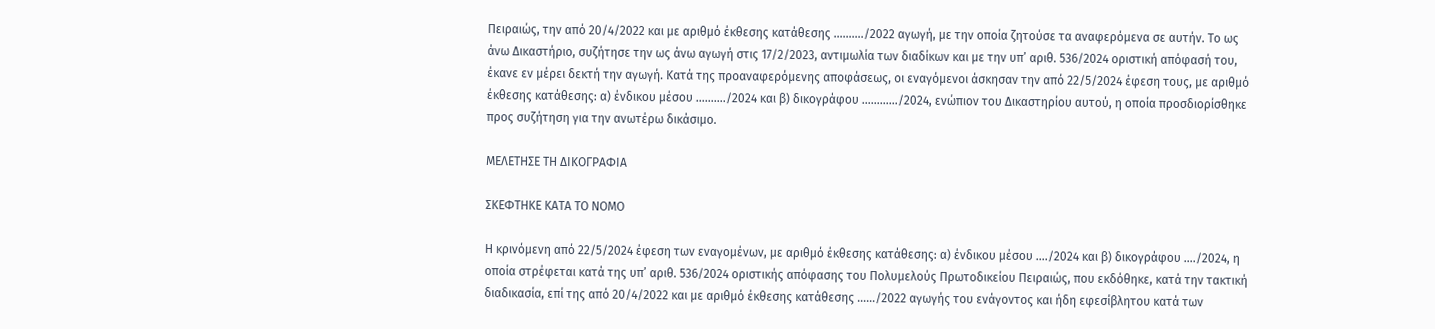Πειραιώς, την από 20/4/2022 και με αριθμό έκθεσης κατάθεσης ………./2022 αγωγή, με την οποία ζητούσε τα αναφερόμενα σε αυτήν. Το ως άνω Δικαστήριο, συζήτησε την ως άνω αγωγή στις 17/2/2023, αντιμωλία των διαδίκων και με την υπ’ αριθ. 536/2024 οριστική απόφασή του, έκανε εν μέρει δεκτή την αγωγή. Κατά της προαναφερόμενης αποφάσεως, οι εναγόμενοι άσκησαν την από 22/5/2024 έφεση τους, με αριθμό έκθεσης κατάθεσης: α) ένδικου μέσου ………./2024 και β) δικογράφου …………/2024, ενώπιον του Δικαστηρίου αυτού, η οποία προσδιορίσθηκε προς συζήτηση για την ανωτέρω δικάσιμο.

ΜΕΛΕΤΗΣΕ ΤΗ ΔΙΚΟΓΡΑΦΙΑ

ΣΚΕΦΤΗΚΕ ΚΑΤΑ ΤΟ ΝΟΜΟ

Η κρινόμενη από 22/5/2024 έφεση των εναγομένων, με αριθμό έκθεσης κατάθεσης: α) ένδικου μέσου …./2024 και β) δικογράφου …./2024, η οποία στρέφεται κατά της υπ’ αριθ. 536/2024 οριστικής απόφασης του Πολυμελούς Πρωτοδικείου Πειραιώς, που εκδόθηκε, κατά την τακτική διαδικασία, επί της από 20/4/2022 και με αριθμό έκθεσης κατάθεσης ……/2022 αγωγής του ενάγοντος και ήδη εφεσίβλητου κατά των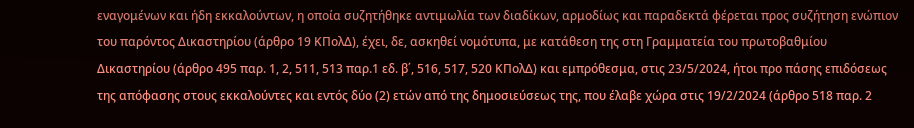εναγομένων και ήδη εκκαλούντων, η οποία συζητήθηκε αντιμωλία των διαδίκων, αρμοδίως και παραδεκτά φέρεται προς συζήτηση ενώπιον του παρόντος Δικαστηρίου (άρθρο 19 ΚΠολΔ), έχει, δε, ασκηθεί νομότυπα, με κατάθεση της στη Γραμματεία του πρωτοβαθμίου Δικαστηρίου (άρθρο 495 παρ. 1, 2, 511, 513 παρ.1 εδ. β΄, 516, 517, 520 ΚΠολΔ) και εμπρόθεσμα, στις 23/5/2024, ήτοι προ πάσης επιδόσεως της απόφασης στους εκκαλούντες και εντός δύο (2) ετών από της δημοσιεύσεως της, που έλαβε χώρα στις 19/2/2024 (άρθρο 518 παρ. 2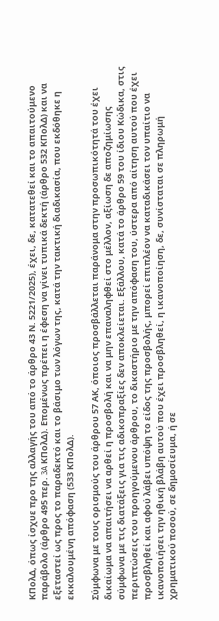ΚΠολΔ, όπως ίσχυε προ της αλλαγής του από το άρθρο 43 Ν. 5221/2025), έχει, δε, κατατεθεί και το απαιτούμενο παράβολο (άρθρο 495 περ. 3A ΚΠολΔ). Επομένως πρέπει η έφεση να γίνει τυπικά δεκτή (άρθρο 532 ΚΠολΔ) και να εξεταστεί ως προς το παραδεκτό και το βάσιμο των λόγων της, κατά την τακτική διαδικασία, που εκδόθηκε η εκκαλουμένη απόφαση (533 ΚΠολΔ).

Σύμφωνα με τους ορισμούς του άρθρου 57 ΑΚ, όποιος προσβάλλεται παράνομα στην προσωπικότητά του έχει δικαίωμα να απαιτήσει να αρθεί η προσβολή και να μην επαναληφθεί στο μέλλον, αξίωση δε αποζημίωσης σύμφωνα με τις διατάξεις για τις αδικοπραξίες δεν αποκλείεται. Εξάλλου, κατά το άρθρο 59 του ίδιου Κώδικα, στις περιπτώσεις του προηγούμενου άρθρου, το δικαστήριο με την απόφαση του, ύστερα από αίτηση αυτού που έχει προσβληθεί και αφού λάβει υπόψη το είδος της προσβολής, μπορεί επιπλέον να καταδικάσει τον υπαίτιο να ικανοποιήσει την ηθική βλάβη αυτού που έχει προσβληθεί, η ικανοποίηση, δε, συνίσταται σε πληρωμή χρηματικού ποσού, σε δημοσίευμα, ή σε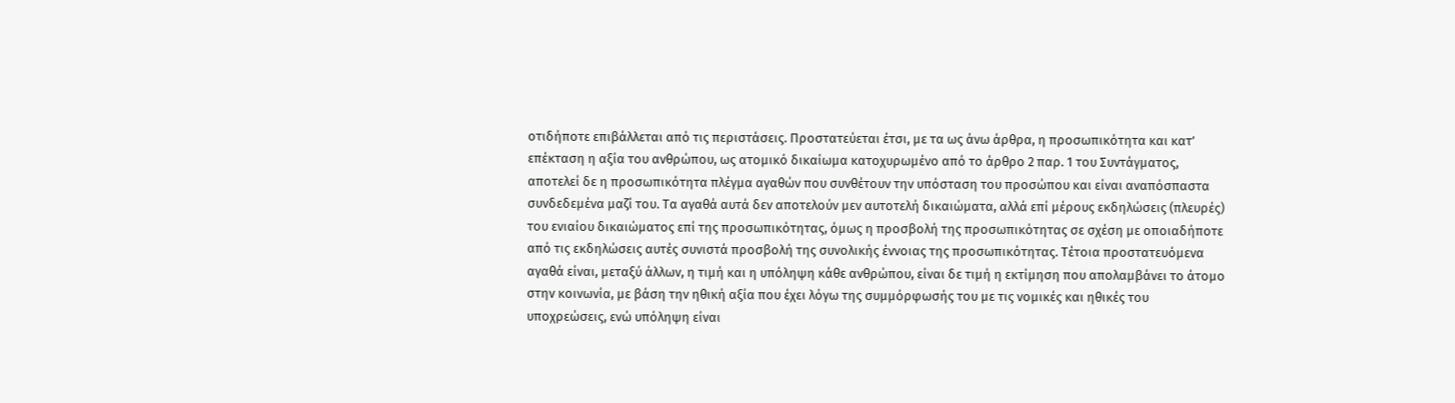οτιδήποτε επιβάλλεται από τις περιστάσεις. Προστατεύεται έτσι, με τα ως άνω άρθρα, η προσωπικότητα και κατ’ επέκταση η αξία του ανθρώπου, ως ατομικό δικαίωμα κατοχυρωμένο από το άρθρο 2 παρ. 1 του Συντάγματος, αποτελεί δε η προσωπικότητα πλέγμα αγαθών που συνθέτουν την υπόσταση του προσώπου και είναι αναπόσπαστα συνδεδεμένα μαζί του. Τα αγαθά αυτά δεν αποτελούν μεν αυτοτελή δικαιώματα, αλλά επί μέρους εκδηλώσεις (πλευρές) του ενιαίου δικαιώματος επί της προσωπικότητας, όμως η προσβολή της προσωπικότητας σε σχέση με οποιαδήποτε από τις εκδηλώσεις αυτές συνιστά προσβολή της συνολικής έννοιας της προσωπικότητας. Τέτοια προστατευόμενα αγαθά είναι, μεταξύ άλλων, η τιμή και η υπόληψη κάθε ανθρώπου, είναι δε τιμή η εκτίμηση που απολαμβάνει το άτομο στην κοινωνία, με βάση την ηθική αξία που έχει λόγω της συμμόρφωσής του με τις νομικές και ηθικές του υποχρεώσεις, ενώ υπόληψη είναι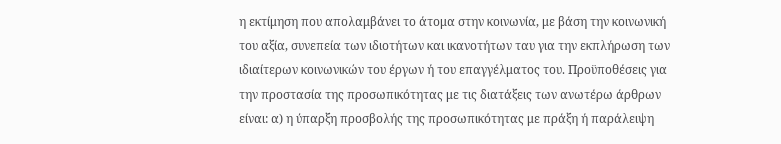η εκτίμηση που απολαμβάνει το άτομα στην κοινωνία, με βάση την κοινωνική του αξία, συνεπεία των ιδιοτήτων και ικανοτήτων ταυ για την εκπλήρωση των ιδιαίτερων κοινωνικών του έργων ή του επαγγέλματος του. Προϋποθέσεις για την προστασία της προσωπικότητας με τις διατάξεις των ανωτέρω άρθρων είναι: α) η ύπαρξη προσβολής της προσωπικότητας με πράξη ή παράλειψη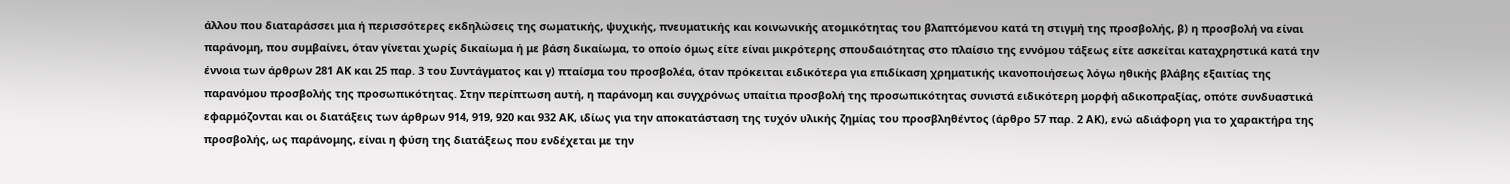άλλου που διαταράσσει μια ή περισσότερες εκδηλώσεις της σωματικής, ψυχικής, πνευματικής και κοινωνικής ατομικότητας του βλαπτόμενου κατά τη στιγμή της προσβολής, β) η προσβολή να είναι παράνομη, που συμβαίνει, όταν γίνεται χωρίς δικαίωμα ή με βάση δικαίωμα, το οποίο όμως είτε είναι μικρότερης σπουδαιότητας στο πλαίσιο της εννόμου τάξεως είτε ασκείται καταχρηστικά κατά την έννοια των άρθρων 281 ΑΚ και 25 παρ. 3 του Συντάγματος και γ) πταίσμα του προσβολέα, όταν πρόκειται ειδικότερα για επιδίκαση χρηματικής ικανοποιήσεως λόγω ηθικής βλάβης εξαιτίας της παρανόμου προσβολής της προσωπικότητας. Στην περίπτωση αυτή, η παράνομη και συγχρόνως υπαίτια προσβολή της προσωπικότητας συνιστά ειδικότερη μορφή αδικοπραξίας, οπότε συνδυαστικά εφαρμόζονται και οι διατάξεις των άρθρων 914, 919, 920 και 932 ΑΚ, ιδίως για την αποκατάσταση της τυχόν υλικής ζημίας του προσβληθέντος (άρθρο 57 παρ. 2 ΑΚ), ενώ αδιάφορη για το χαρακτήρα της προσβολής, ως παράνομης, είναι η φύση της διατάξεως που ενδέχεται με την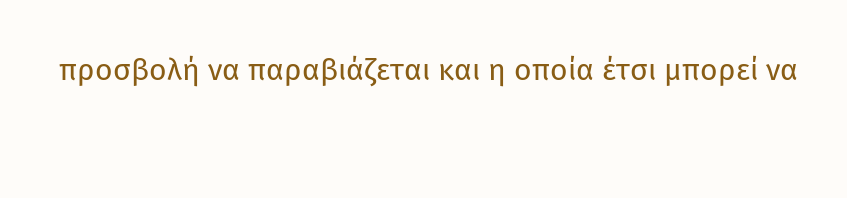προσβολή να παραβιάζεται και η οποία έτσι μπορεί να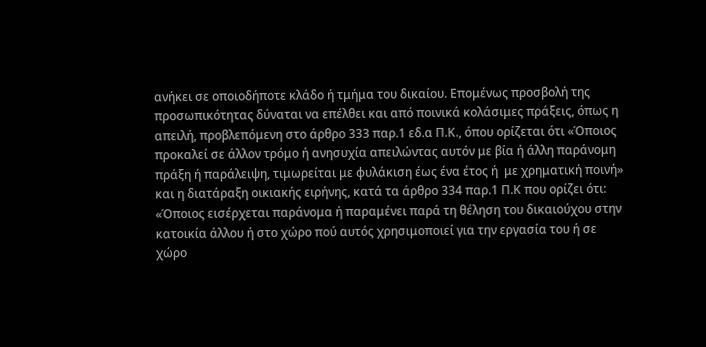ανήκει σε οποιοδήποτε κλάδο ή τμήμα του δικαίου. Επομένως προσβολή της προσωπικότητας δύναται να επέλθει και από ποινικά κολάσιμες πράξεις, όπως η απειλή, προβλεπόμενη στο άρθρο 333 παρ.1 εδ.α Π.Κ., όπου ορίζεται ότι «Όποιος προκαλεί σε άλλον τρόμο ή ανησυχία απειλώντας αυτόν με βία ή άλλη παράνομη πράξη ή παράλειψη, τιμωρείται με φυλάκιση έως ένα έτος ή  με χρηματική ποινή» και η διατάραξη οικιακής ειρήνης, κατά τα άρθρο 334 παρ.1 Π.Κ που ορίζει ότι: «Όποιος εισέρχεται παράνομα ή παραμένει παρά τη θέληση του δικαιούχου στην κατοικία άλλου ή στο χώρο πού αυτός χρησιμοποιεί για την εργασία του ή σε χώρο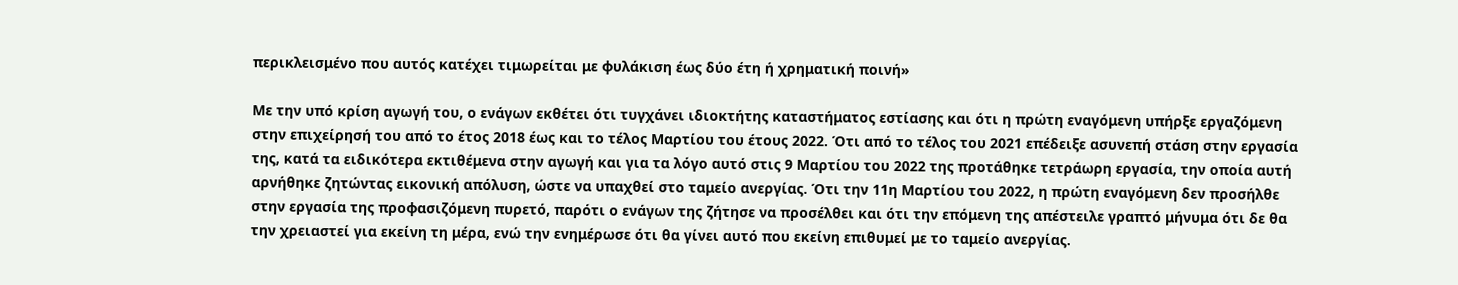περικλεισμένο που αυτός κατέχει τιμωρείται με φυλάκιση έως δύο έτη ή χρηματική ποινή»

Με την υπό κρίση αγωγή του, ο ενάγων εκθέτει ότι τυγχάνει ιδιοκτήτης καταστήματος εστίασης και ότι η πρώτη εναγόμενη υπήρξε εργαζόμενη στην επιχείρησή του από το έτος 2018 έως και το τέλος Μαρτίου του έτους 2022. Ότι από το τέλος του 2021 επέδειξε ασυνεπή στάση στην εργασία της, κατά τα ειδικότερα εκτιθέμενα στην αγωγή και για τα λόγο αυτό στις 9 Μαρτίου του 2022 της προτάθηκε τετράωρη εργασία, την οποία αυτή αρνήθηκε ζητώντας εικονική απόλυση, ώστε να υπαχθεί στο ταμείο ανεργίας. Ότι την 11η Μαρτίου του 2022, η πρώτη εναγόμενη δεν προσήλθε στην εργασία της προφασιζόμενη πυρετό, παρότι ο ενάγων της ζήτησε να προσέλθει και ότι την επόμενη της απέστειλε γραπτό μήνυμα ότι δε θα την χρειαστεί για εκείνη τη μέρα, ενώ την ενημέρωσε ότι θα γίνει αυτό που εκείνη επιθυμεί με το ταμείο ανεργίας.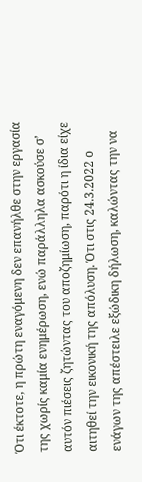Ότι έκτοτε, η πρώτη εναγόμενη δεν επανήλθε στην εργασία της χωρίς καμία ενημέρωση, ενώ παράλληλα ασκούσε σ’ αυτόν πιέσεις ζητώντας του αποζημίωση, παρότι η ίδια είχε αιτηθεί την εικονική της απόλυση. Ότι στις 24.3.2022 ο ενάγων της απέστειλε εξώδικη δήλωση, καλώντας την να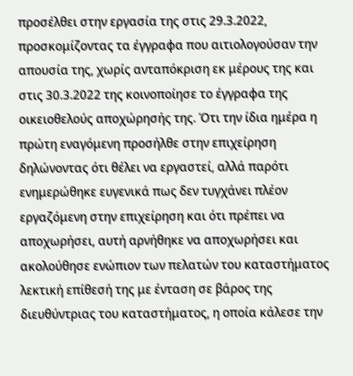προσέλθει στην εργασία της στις 29.3.2022, προσκομίζοντας τα έγγραφα που αιτιολογούσαν την απουσία της, χωρίς ανταπόκριση εκ μέρους της και στις 30.3.2022 της κοινοποίησε το έγγραφα της οικειοθελούς αποχώρησής της. Ότι την ίδια ημέρα η πρώτη εναγόμενη προσήλθε στην επιχείρηση δηλώνοντας ότι θέλει να εργαστεί, αλλά παρότι ενημερώθηκε ευγενικά πως δεν τυγχάνει πλέον εργαζόμενη στην επιχείρηση και ότι πρέπει να αποχωρήσει, αυτή αρνήθηκε να αποχωρήσει και ακολούθησε ενώπιον των πελατών του καταστήματος λεκτική επίθεσή της με ένταση σε βάρος της διευθύντριας του καταστήματος, η οποία κάλεσε την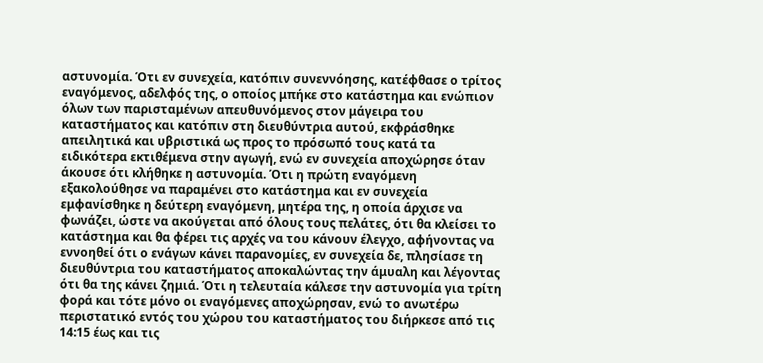αστυνομία. Ότι εν συνεχεία, κατόπιν συνεννόησης, κατέφθασε ο τρίτος εναγόμενος, αδελφός της, ο οποίος μπήκε στο κατάστημα και ενώπιον όλων των παρισταμένων απευθυνόμενος στον μάγειρα του καταστήματος και κατόπιν στη διευθύντρια αυτού, εκφράσθηκε απειλητικά και υβριστικά ως προς το πρόσωπό τους κατά τα ειδικότερα εκτιθέμενα στην αγωγή, ενώ εν συνεχεία αποχώρησε όταν άκουσε ότι κλήθηκε η αστυνομία. Ότι η πρώτη εναγόμενη εξακολούθησε να παραμένει στο κατάστημα και εν συνεχεία εμφανίσθηκε η δεύτερη εναγόμενη, μητέρα της, η οποία άρχισε να φωνάζει, ώστε να ακούγεται από όλους τους πελάτες, ότι θα κλείσει το κατάστημα και θα φέρει τις αρχές να του κάνουν έλεγχο, αφήνοντας να εννοηθεί ότι ο ενάγων κάνει παρανομίες, εν συνεχεία δε, πλησίασε τη διευθύντρια του καταστήματος αποκαλώντας την άμυαλη και λέγοντας ότι θα της κάνει ζημιά. Ότι η τελευταία κάλεσε την αστυνομία για τρίτη φορά και τότε μόνο οι εναγόμενες αποχώρησαν, ενώ το ανωτέρω περιστατικό εντός του χώρου του καταστήματος του διήρκεσε από τις 14:15 έως και τις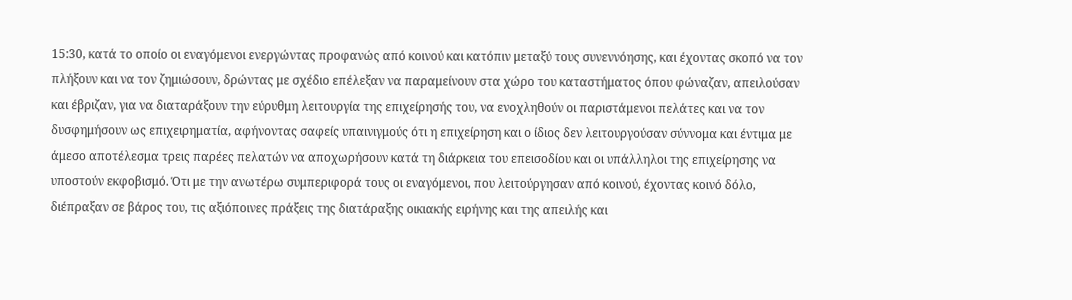15:30, κατά το οποίο οι εναγόμενοι ενεργώντας προφανώς από κοινού και κατόπιν μεταξύ τους συνεννόησης, και έχοντας σκοπό να τον πλήξουν και να τον ζημιώσουν, δρώντας με σχέδιο επέλεξαν να παραμείνουν στα χώρο του καταστήματος όπου φώναζαν, απειλούσαν και έβριζαν, για να διαταράξουν την εύρυθμη λειτουργία της επιχείρησής του, να ενοχληθούν οι παριστάμενοι πελάτες και να τον δυσφημήσουν ως επιχειρηματία, αφήνοντας σαφείς υπαινιγμούς ότι η επιχείρηση και ο ίδιος δεν λειτουργούσαν σύννομα και έντιμα με άμεσο αποτέλεσμα τρεις παρέες πελατών να αποχωρήσουν κατά τη διάρκεια του επεισοδίου και οι υπάλληλοι της επιχείρησης να υποστούν εκφοβισμό. Ότι με την ανωτέρω συμπεριφορά τους οι εναγόμενοι, που λειτούργησαν από κοινού, έχοντας κοινό δόλο, διέπραξαν σε βάρος του, τις αξιόποινες πράξεις της διατάραξης οικιακής ειρήνης και της απειλής και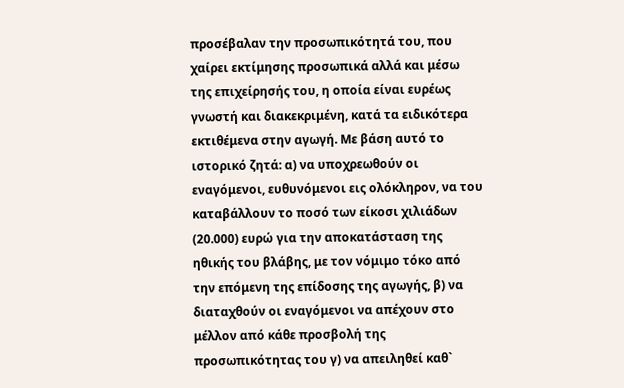προσέβαλαν την προσωπικότητά του, που χαίρει εκτίμησης προσωπικά αλλά και μέσω της επιχείρησής του, η οποία είναι ευρέως γνωστή και διακεκριμένη, κατά τα ειδικότερα εκτιθέμενα στην αγωγή. Με βάση αυτό το ιστορικό ζητά: α) να υποχρεωθούν οι εναγόμενοι, ευθυνόμενοι εις ολόκληρον, να του καταβάλλουν το ποσό των είκοσι χιλιάδων (20.000) ευρώ για την αποκατάσταση της ηθικής του βλάβης, με τον νόμιμο τόκο από την επόμενη της επίδοσης της αγωγής, β) να διαταχθούν οι εναγόμενοι να απέχουν στο μέλλον από κάθε προσβολή της προσωπικότητας του γ) να απειληθεί καθ`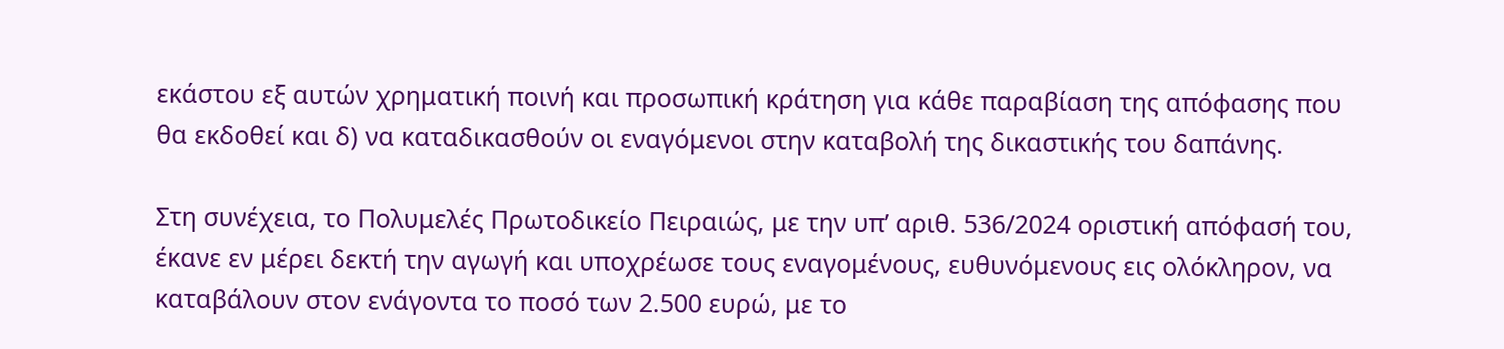εκάστου εξ αυτών χρηματική ποινή και προσωπική κράτηση για κάθε παραβίαση της απόφασης που θα εκδοθεί και δ) να καταδικασθούν οι εναγόμενοι στην καταβολή της δικαστικής του δαπάνης.

Στη συνέχεια, το Πολυμελές Πρωτοδικείο Πειραιώς, με την υπ’ αριθ. 536/2024 οριστική απόφασή του, έκανε εν μέρει δεκτή την αγωγή και υποχρέωσε τους εναγομένους, ευθυνόμενους εις ολόκληρον, να καταβάλουν στον ενάγοντα το ποσό των 2.500 ευρώ, με το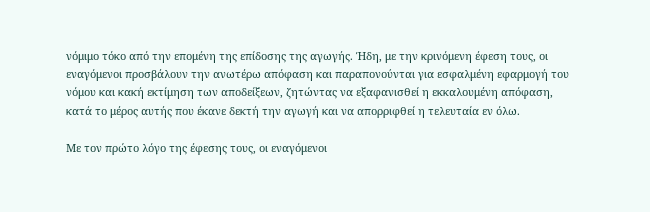νόμιμο τόκο από την επομένη της επίδοσης της αγωγής. Ήδη, με την κρινόμενη έφεση τους, οι εναγόμενοι προσβάλουν την ανωτέρω απόφαση και παραπονούνται για εσφαλμένη εφαρμογή του νόμου και κακή εκτίμηση των αποδείξεων, ζητώντας να εξαφανισθεί η εκκαλουμένη απόφαση, κατά το μέρος αυτής που έκανε δεκτή την αγωγή και να απορριφθεί η τελευταία εν όλω.

Με τον πρώτο λόγο της έφεσης τους, οι εναγόμενοι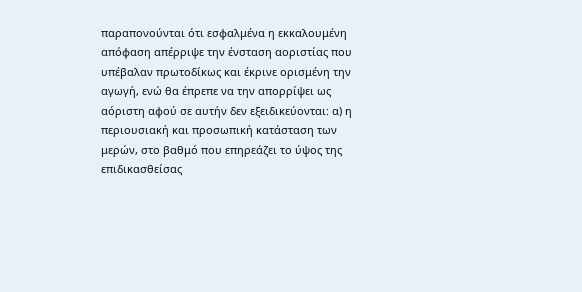παραπονούνται ότι εσφαλμένα η εκκαλουμένη απόφαση απέρριψε την ένσταση αοριστίας που υπέβαλαν πρωτοδίκως και έκρινε ορισμένη την αγωγή, ενώ θα έπρεπε να την απορρίψει ως αόριστη αφού σε αυτήν δεν εξειδικεύονται: α) η περιουσιακή και προσωπική κατάσταση των μερών, στο βαθμό που επηρεάζει το ύψος της επιδικασθείσας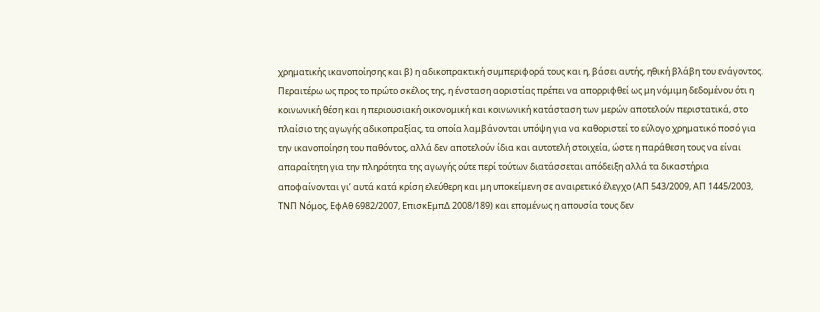χρηματικής ικανοποίησης και β) η αδικοπρακτική συμπεριφορά τους και η, βάσει αυτής, ηθική βλάβη του ενάγοντος. Περαιτέρω ως προς το πρώτο σκέλος της, η ένσταση αοριστίας πρέπει να απορριφθεί ως μη νόμιμη δεδομένου ότι η κοινωνική θέση και η περιουσιακή οικονομική και κοινωνική κατάσταση των μερών αποτελούν περιστατικά, στο πλαίσιο της αγωγής αδικοπραξίας, τα οποία λαμβάνονται υπόψη για να καθοριστεί το εύλογο χρηματικό ποσό για την ικανοποίηση του παθόντος, αλλά δεν αποτελούν ίδια και αυτοτελή στοιχεία, ώστε η παράθεση τους να είναι απαραίτητη για την πληρότητα της αγωγής ούτε περί τούτων διατάσσεται απόδειξη αλλά τα δικαστήρια αποφαίνονται γι’ αυτά κατά κρίση ελεύθερη και μη υποκείμενη σε αναιρετικό έλεγχο (ΑΠ 543/2009, ΑΠ 1445/2003, ΤΝΠ Νόμος, ΕφΑθ 6982/2007, ΕπισκΕμπΔ 2008/189) και επομένως η απουσία τους δεν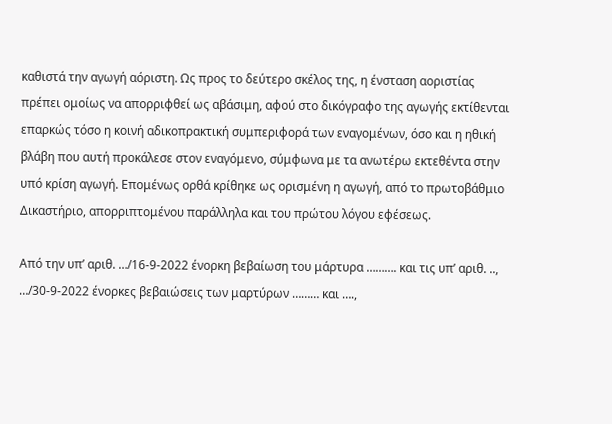καθιστά την αγωγή αόριστη. Ως προς το δεύτερο σκέλος της, η ένσταση αοριστίας πρέπει ομοίως να απορριφθεί ως αβάσιμη, αφού στο δικόγραφο της αγωγής εκτίθενται επαρκώς τόσο η κοινή αδικοπρακτική συμπεριφορά των εναγομένων, όσο και η ηθική βλάβη που αυτή προκάλεσε στον εναγόμενο, σύμφωνα με τα ανωτέρω εκτεθέντα στην υπό κρίση αγωγή. Επομένως ορθά κρίθηκε ως ορισμένη η αγωγή, από το πρωτοβάθμιο Δικαστήριο, απορριπτομένου παράλληλα και του πρώτου λόγου εφέσεως.

Από την υπ’ αριθ. …/16-9-2022 ένορκη βεβαίωση του μάρτυρα ………. και τις υπ’ αριθ. .., …/30-9-2022 ένορκες βεβαιώσεις των μαρτύρων ……… και ….,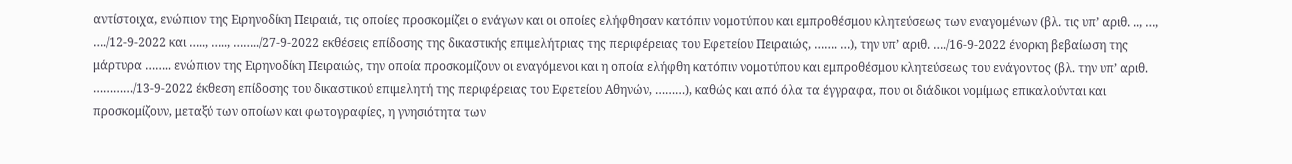αντίστοιχα, ενώπιον της Ειρηνοδίκη Πειραιά, τις οποίες προσκομίζει ο ενάγων και οι οποίες ελήφθησαν κατόπιν νομοτύπου και εμπροθέσμου κλητεύσεως των εναγομένων (βλ. τις υπ’ αριθ. .., …, …./12-9-2022 και ….., ….., ……../27-9-2022 εκθέσεις επίδοσης της δικαστικής επιμελήτριας της περιφέρειας του Εφετείου Πειραιώς, ……. …), την υπ’ αριθ. …./16-9-2022 ένορκη βεβαίωση της μάρτυρα …….. ενώπιον της Ειρηνοδίκη Πειραιώς, την οποία προσκομίζουν οι εναγόμενοι και η οποία ελήφθη κατόπιν νομοτύπου και εμπροθέσμου κλητεύσεως του ενάγοντος (βλ. την υπ’ αριθ. …………/13-9-2022 έκθεση επίδοσης του δικαστικού επιμελητή της περιφέρειας του Εφετείου Αθηνών, ………), καθώς και από όλα τα έγγραφα, που οι διάδικοι νομίμως επικαλούνται και προσκομίζουν, μεταξύ των οποίων και φωτογραφίες, η γνησιότητα των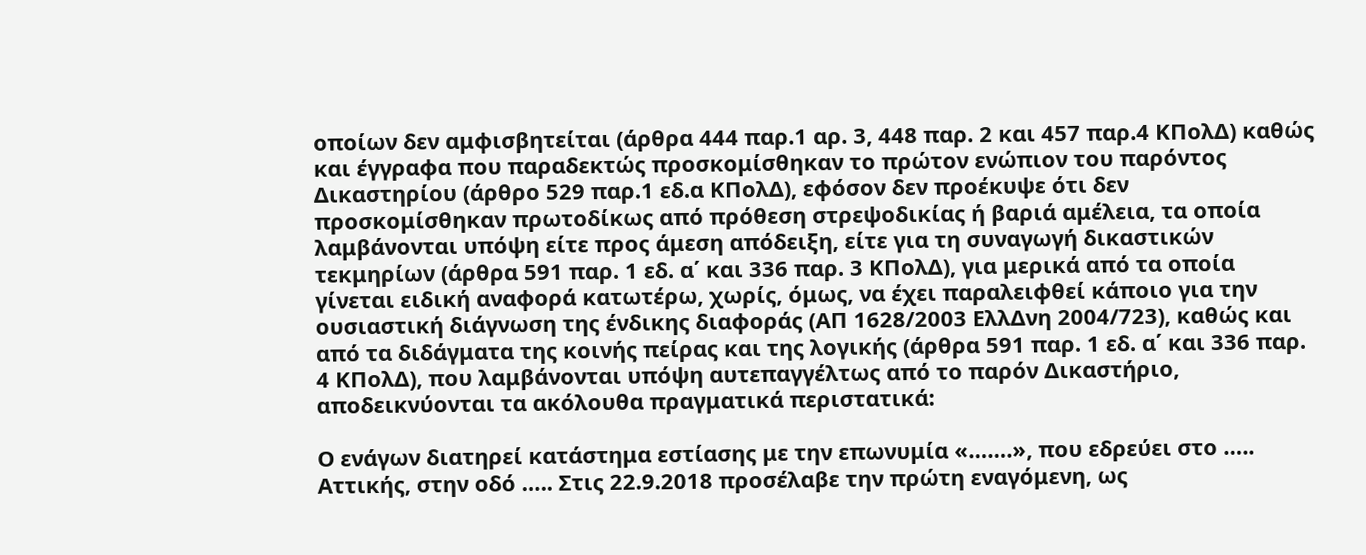οποίων δεν αμφισβητείται (άρθρα 444 παρ.1 αρ. 3, 448 παρ. 2 και 457 παρ.4 ΚΠολΔ) καθώς και έγγραφα που παραδεκτώς προσκομίσθηκαν το πρώτον ενώπιον του παρόντος Δικαστηρίου (άρθρο 529 παρ.1 εδ.α ΚΠολΔ), εφόσον δεν προέκυψε ότι δεν προσκομίσθηκαν πρωτοδίκως από πρόθεση στρεψοδικίας ή βαριά αμέλεια, τα οποία λαμβάνονται υπόψη είτε προς άμεση απόδειξη, είτε για τη συναγωγή δικαστικών τεκμηρίων (άρθρα 591 παρ. 1 εδ. α΄ και 336 παρ. 3 ΚΠολΔ), για μερικά από τα οποία γίνεται ειδική αναφορά κατωτέρω, χωρίς, όμως, να έχει παραλειφθεί κάποιο για την ουσιαστική διάγνωση της ένδικης διαφοράς (ΑΠ 1628/2003 ΕλλΔνη 2004/723), καθώς και από τα διδάγματα της κοινής πείρας και της λογικής (άρθρα 591 παρ. 1 εδ. α΄ και 336 παρ. 4 ΚΠολΔ), που λαμβάνονται υπόψη αυτεπαγγέλτως από το παρόν Δικαστήριο, αποδεικνύονται τα ακόλουθα πραγματικά περιστατικά:

Ο ενάγων διατηρεί κατάστημα εστίασης με την επωνυμία «…….», που εδρεύει στο ….. Αττικής, στην οδό ….. Στις 22.9.2018 προσέλαβε την πρώτη εναγόμενη, ως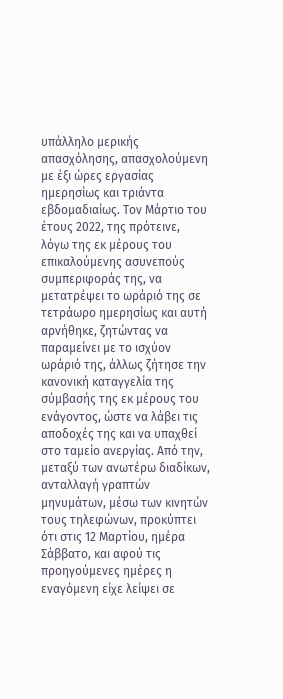υπάλληλο μερικής απασχόλησης, απασχολούμενη με έξι ώρες εργασίας ημερησίως και τριάντα εβδομαδιαίως. Τον Μάρτιο του έτους 2022, της πρότεινε, λόγω της εκ μέρους του επικαλούμενης ασυνεπούς συμπεριφοράς της, να μετατρέψει το ωράριό της σε τετράωρο ημερησίως και αυτή αρνήθηκε, ζητώντας να παραμείνει με το ισχύον ωράριό της, άλλως ζήτησε την κανονική καταγγελία της σύμβασής της εκ μέρους του ενάγοντος, ώστε να λάβει τις αποδοχές της και να υπαχθεί στο ταμείο ανεργίας. Από την, μεταξύ των ανωτέρω διαδίκων, ανταλλαγή γραπτών μηνυμάτων, μέσω των κινητών τους τηλεφώνων, προκύπτει ότι στις 12 Μαρτίου, ημέρα Σάββατο, και αφού τις προηγούμενες ημέρες η εναγόμενη είχε λείψει σε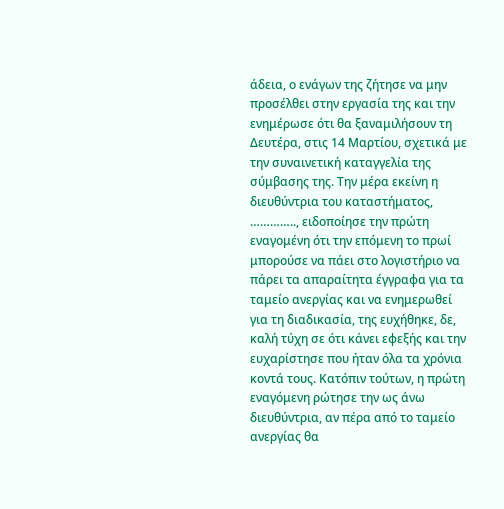άδεια, ο ενάγων της ζήτησε να μην προσέλθει στην εργασία της και την ενημέρωσε ότι θα ξαναμιλήσουν τη Δευτέρα, στις 14 Μαρτίου, σχετικά με την συναινετική καταγγελία της σύμβασης της. Την μέρα εκείνη η διευθύντρια του καταστήματος, ………….., ειδοποίησε την πρώτη εναγομένη ότι την επόμενη το πρωί μπορούσε να πάει στο λογιστήριο να πάρει τα απαραίτητα έγγραφα για τα ταμείο ανεργίας και να ενημερωθεί για τη διαδικασία, της ευχήθηκε, δε, καλή τύχη σε ότι κάνει εφεξής και την ευχαρίστησε που ήταν όλα τα χρόνια κοντά τους. Κατόπιν τούτων, η πρώτη εναγόμενη ρώτησε την ως άνω διευθύντρια, αν πέρα από το ταμείο ανεργίας θα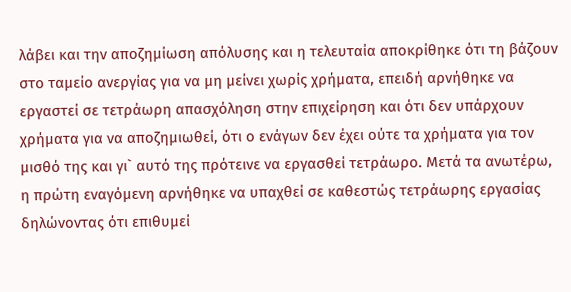λάβει και την αποζημίωση απόλυσης και η τελευταία αποκρίθηκε ότι τη βάζουν στο ταμείο ανεργίας για να μη μείνει χωρίς χρήματα, επειδή αρνήθηκε να εργαστεί σε τετράωρη απασχόληση στην επιχείρηση και ότι δεν υπάρχουν χρήματα για να αποζημιωθεί, ότι ο ενάγων δεν έχει ούτε τα χρήματα για τον μισθό της και γι` αυτό της πρότεινε να εργασθεί τετράωρο. Μετά τα ανωτέρω, η πρώτη εναγόμενη αρνήθηκε να υπαχθεί σε καθεστώς τετράωρης εργασίας δηλώνοντας ότι επιθυμεί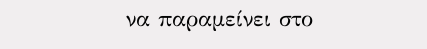να παραμείνει στο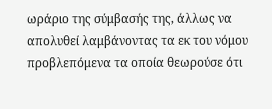ωράριο της σύμβασής της, άλλως να απολυθεί λαμβάνοντας τα εκ του νόμου προβλεπόμενα τα οποία θεωρούσε ότι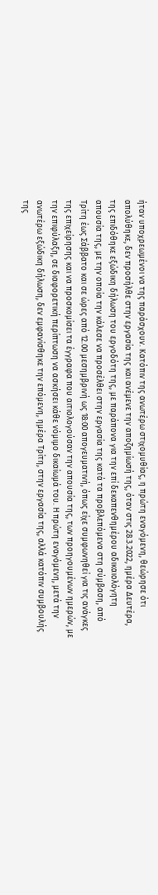ήταν υποχρεωμένοι να της παράσχουν. Κατόπιν της ανωτέρω στιχομυθίας, η πρώτη εναγόμενη, θεώρησε ότι απολύθηκε, δεν προσήλθε στην εργασία της και ανέμενε την αποζημίωσή της, όταν στις 28.3.2022, ημέρα Δευτέρα, της επιδόθηκε εξώδικη δήλωση του εργοδότη της, με παράπονα για την επί δεκαπενθημέρου αδικαιολόγητη απουσία της, με την οποία την κάλεσε να προσέλθει στην εργασία της κατά τα προβλεπόμενα στη σύμβαση, από Τρίτη έως Σάββατο και σε ώρες από 12.00 μεσημβρινή ως 18:00 απογευματινή, όπως είχε συμφωνηθεί για τις ανάγκες της επιχείρησης και να προσκομίσει τα έγγραφα που αιτιολογούσαν την απουσία της, των προηγουμένων ημερών, με την επιφύλαξη, σε διαφορετική περίπτωση να ασκήσει κάθε νόμιμο δικαίωμά του. Η πρώτη εναγόμενη, μετά την ανωτέρω εξώδικη δήλωση, δεν εμφανίσθηκε την επόμενη, ημέρα Τρίτη, στην εργασία της, αλλά κατόπιν συμβουλής της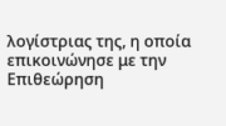λογίστριας της, η οποία επικοινώνησε με την Επιθεώρηση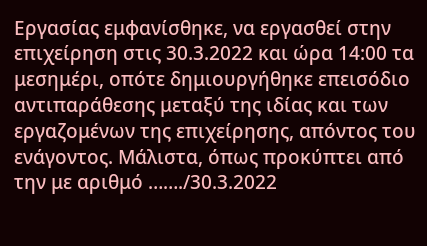Εργασίας εμφανίσθηκε, να εργασθεί στην επιχείρηση στις 30.3.2022 και ώρα 14:00 τα μεσημέρι, οπότε δημιουργήθηκε επεισόδιο αντιπαράθεσης μεταξύ της ιδίας και των εργαζομένων της επιχείρησης, απόντος του ενάγοντος. Μάλιστα, όπως προκύπτει από την με αριθμό ……./30.3.2022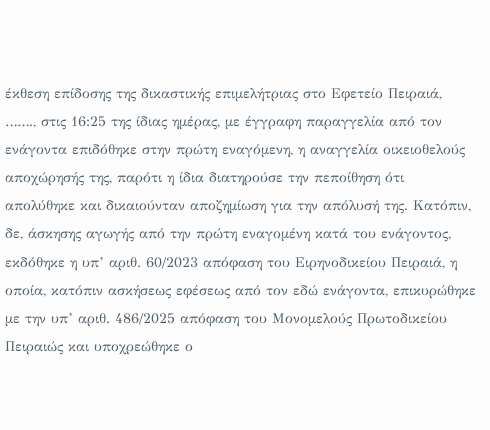έκθεση επίδοσης της δικαστικής επιμελήτριας στο Εφετείο Πειραιά, ……., στις 16:25 της ίδιας ημέρας, με έγγραφη παραγγελία από τον ενάγοντα επιδόθηκε στην πρώτη εναγόμενη, η αναγγελία οικειοθελούς αποχώρησής της, παρότι η ίδια διατηρούσε την πεποίθηση ότι απολύθηκε και δικαιούνταν αποζημίωση για την απόλυσή της. Κατόπιν, δε, άσκησης αγωγής από την πρώτη εναγομένη κατά του ενάγοντος, εκδόθηκε η υπ’ αριθ. 60/2023 απόφαση του Ειρηνοδικείου Πειραιά, η οποία, κατόπιν ασκήσεως εφέσεως από τον εδώ ενάγοντα, επικυρώθηκε με την υπ’ αριθ. 486/2025 απόφαση του Μονομελούς Πρωτοδικείου Πειραιώς και υποχρεώθηκε ο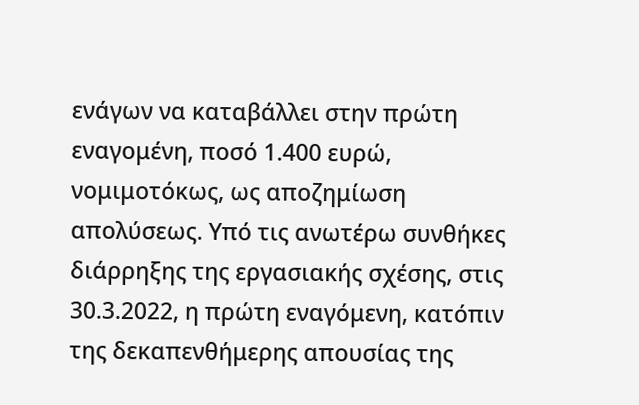ενάγων να καταβάλλει στην πρώτη εναγομένη, ποσό 1.400 ευρώ, νομιμοτόκως, ως αποζημίωση απολύσεως. Υπό τις ανωτέρω συνθήκες διάρρηξης της εργασιακής σχέσης, στις 30.3.2022, η πρώτη εναγόμενη, κατόπιν της δεκαπενθήμερης απουσίας της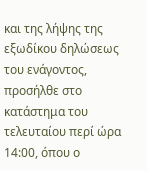και της λήψης της εξωδίκου δηλώσεως του ενάγοντος, προσήλθε στο κατάστημα του τελευταίου περί ώρα 14:00, όπου ο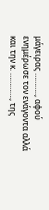μάγειρας ……….., αφού ενημέρωσε τον ενάγοντα αλλά και την κ. …………., της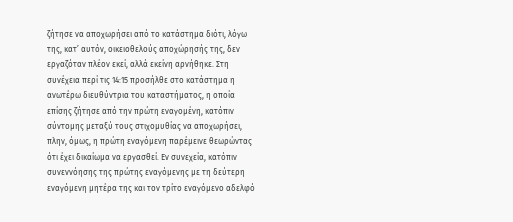ζήτησε να αποχωρήσει από το κατάστημα διότι, λόγω της, κατ’ αυτόν, οικειοθελούς αποχώρησής της, δεν εργαζόταν πλέον εκεί, αλλά εκείνη αρνήθηκε. Στη συνέχεια περί τις 14:15 προσήλθε στο κατάστημα η ανωτέρω διευθύντρια του καταστήματος, η οποία επίσης ζήτησε από την πρώτη εναγομένη, κατόπιν σύντομης μεταξύ τους στιχομυθίας να αποχωρήσει, πλην, όμως, η πρώτη εναγόμενη παρέμεινε θεωρώντας ότι έχει δικαίωμα να εργασθεί. Εν συνεχεία, κατόπιν συνεννόησης της πρώτης εναγόμενης με τη δεύτερη εναγόμενη μητέρα της και τον τρίτο εναγόμενο αδελφό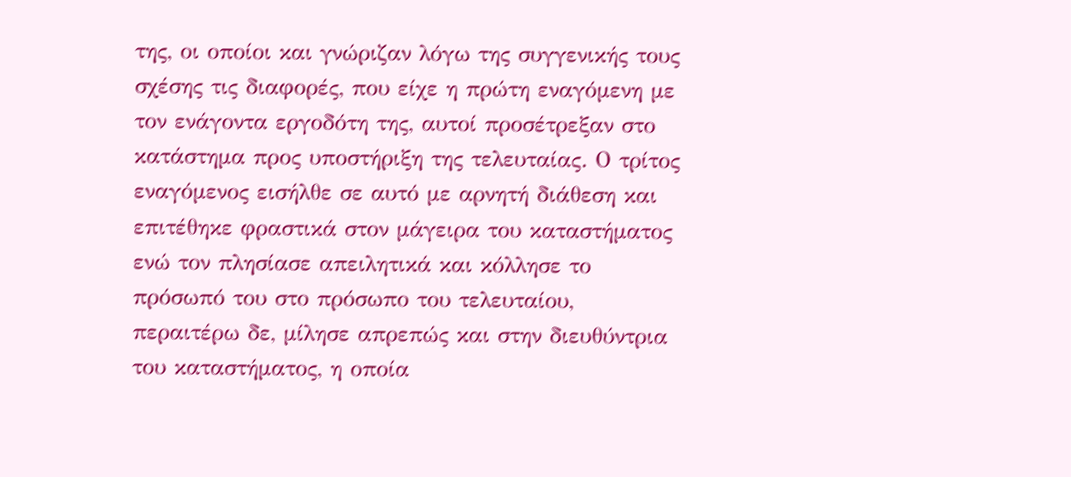της, οι οποίοι και γνώριζαν λόγω της συγγενικής τους σχέσης τις διαφορές, που είχε η πρώτη εναγόμενη με τον ενάγοντα εργοδότη της, αυτοί προσέτρεξαν στο κατάστημα προς υποστήριξη της τελευταίας. Ο τρίτος εναγόμενος εισήλθε σε αυτό με αρνητή διάθεση και επιτέθηκε φραστικά στον μάγειρα του καταστήματος ενώ τον πλησίασε απειλητικά και κόλλησε το πρόσωπό του στο πρόσωπο του τελευταίου, περαιτέρω δε, μίλησε απρεπώς και στην διευθύντρια του καταστήματος, η οποία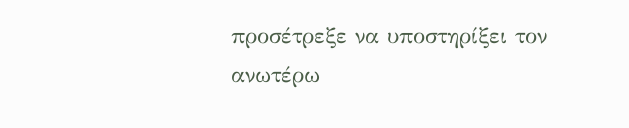προσέτρεξε να υποστηρίξει τον ανωτέρω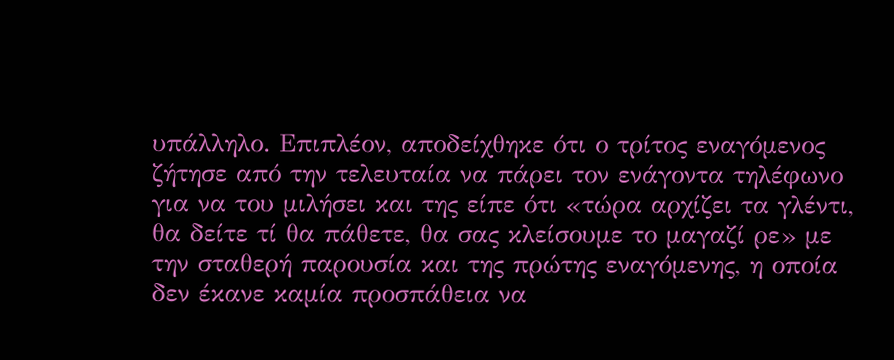υπάλληλο. Επιπλέον, αποδείχθηκε ότι ο τρίτος εναγόμενος ζήτησε από την τελευταία να πάρει τον ενάγοντα τηλέφωνο για να του μιλήσει και της είπε ότι «τώρα αρχίζει τα γλέντι, θα δείτε τί θα πάθετε, θα σας κλείσουμε το μαγαζί ρε» με την σταθερή παρουσία και της πρώτης εναγόμενης, η οποία δεν έκανε καμία προσπάθεια να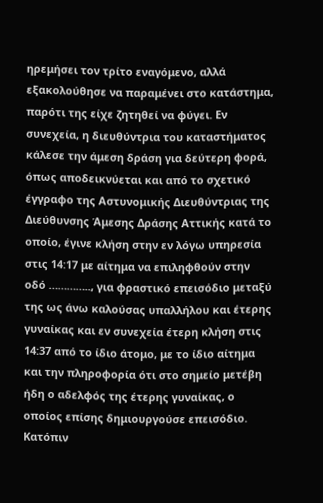ηρεμήσει τον τρίτο εναγόμενο, αλλά εξακολούθησε να παραμένει στο κατάστημα, παρότι της είχε ζητηθεί να φύγει. Εν συνεχεία, η διευθύντρια του καταστήματος κάλεσε την άμεση δράση για δεύτερη φορά, όπως αποδεικνύεται και από το σχετικό έγγραφο της Αστυνομικής Διευθύντριας της Διεύθυνσης Άμεσης Δράσης Αττικής κατά το οποίο, έγινε κλήση στην εν λόγω υπηρεσία στις 14:17 με αίτημα να επιληφθούν στην οδό ………….., για φραστικό επεισόδιο μεταξύ της ως άνω καλούσας υπαλλήλου και έτερης γυναίκας και εν συνεχεία έτερη κλήση στις 14:37 από το ίδιο άτομο, με το ίδιο αίτημα και την πληροφορία ότι στο σημείο μετέβη ήδη ο αδελφός της έτερης γυναίκας, ο οποίος επίσης δημιουργούσε επεισόδιο. Κατόπιν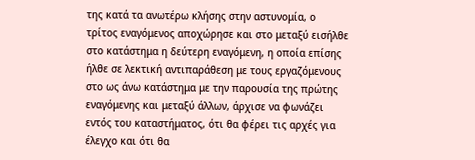της κατά τα ανωτέρω κλήσης στην αστυνομία, ο τρίτος εναγόμενος αποχώρησε και στο μεταξύ εισήλθε στο κατάστημα η δεύτερη εναγόμενη, η οποία επίσης ήλθε σε λεκτική αντιπαράθεση με τους εργαζόμενους στο ως άνω κατάστημα με την παρουσία της πρώτης εναγόμενης και μεταξύ άλλων, άρχισε να φωνάζει εντός του καταστήματος, ότι θα φέρει τις αρχές για έλεγχο και ότι θα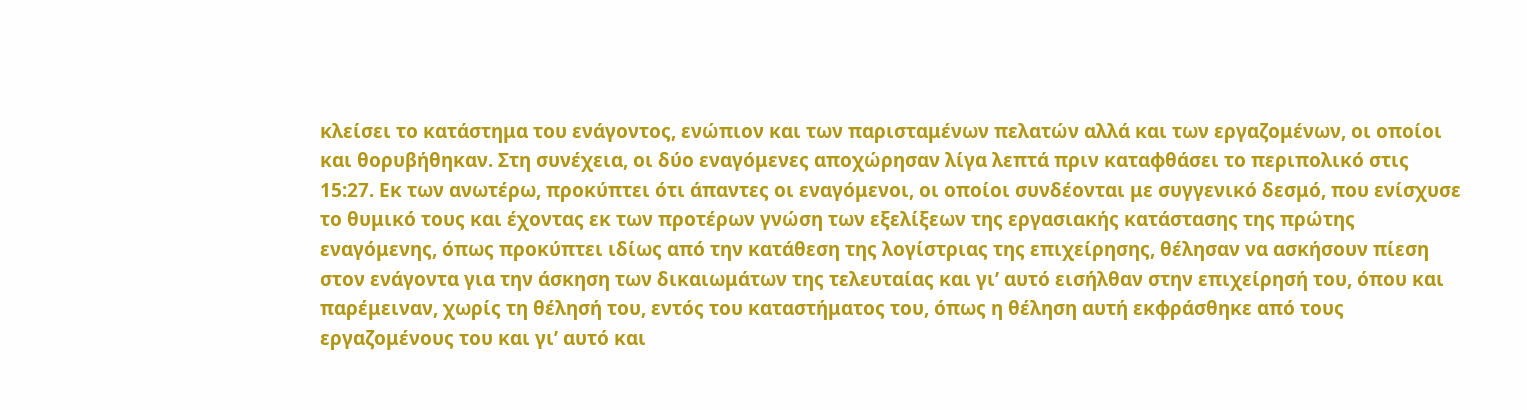κλείσει το κατάστημα του ενάγοντος, ενώπιον και των παρισταμένων πελατών αλλά και των εργαζομένων, οι οποίοι και θορυβήθηκαν. Στη συνέχεια, οι δύο εναγόμενες αποχώρησαν λίγα λεπτά πριν καταφθάσει το περιπολικό στις 15:27. Εκ των ανωτέρω, προκύπτει ότι άπαντες οι εναγόμενοι, οι οποίοι συνδέονται με συγγενικό δεσμό, που ενίσχυσε το θυμικό τους και έχοντας εκ των προτέρων γνώση των εξελίξεων της εργασιακής κατάστασης της πρώτης εναγόμενης, όπως προκύπτει ιδίως από την κατάθεση της λογίστριας της επιχείρησης, θέλησαν να ασκήσουν πίεση στον ενάγοντα για την άσκηση των δικαιωμάτων της τελευταίας και γι’ αυτό εισήλθαν στην επιχείρησή του, όπου και παρέμειναν, χωρίς τη θέλησή του, εντός του καταστήματος του, όπως η θέληση αυτή εκφράσθηκε από τους εργαζομένους του και γι’ αυτό και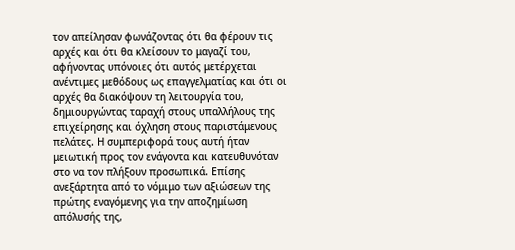τον απείλησαν φωνάζοντας ότι θα φέρουν τις αρχές και ότι θα κλείσουν το μαγαζί του, αφήνοντας υπόνοιες ότι αυτός μετέρχεται ανέντιμες μεθόδους ως επαγγελματίας και ότι οι αρχές θα διακόψουν τη λειτουργία του, δημιουργώντας ταραχή στους υπαλλήλους της επιχείρησης και όχληση στους παριστάμενους πελάτες. Η συμπεριφορά τους αυτή ήταν μειωτική προς τον ενάγοντα και κατευθυνόταν στο να τον πλήξουν προσωπικά. Επίσης ανεξάρτητα από το νόμιμο των αξιώσεων της πρώτης εναγόμενης για την αποζημίωση απόλυσής της,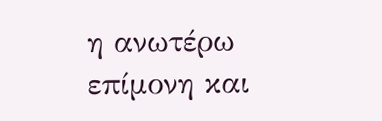η ανωτέρω επίμονη και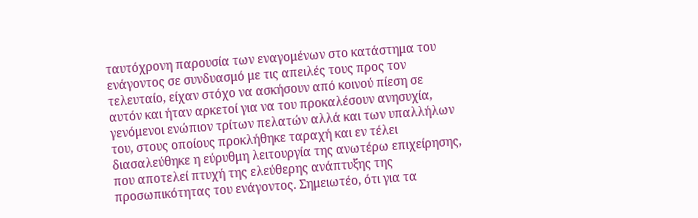ταυτόχρονη παρουσία των εναγομένων στο κατάστημα του ενάγοντος σε συνδυασμό με τις απειλές τους προς τον τελευταίο, είχαν στόχο να ασκήσουν από κοινού πίεση σε αυτόν και ήταν αρκετοί για να του προκαλέσουν ανησυχία, γενόμενοι ενώπιον τρίτων πελατών αλλά και των υπαλλήλων του, στους οποίους προκλήθηκε ταραχή και εν τέλει διασαλεύθηκε η εύρυθμη λειτουργία της ανωτέρω επιχείρησης, που αποτελεί πτυχή της ελεύθερης ανάπτυξης της προσωπικότητας του ενάγοντος. Σημειωτέο, ότι για τα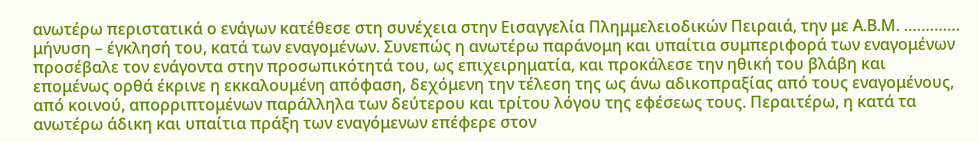ανωτέρω περιστατικά ο ενάγων κατέθεσε στη συνέχεια στην Εισαγγελία Πλημμελειοδικών Πειραιά, την με Α.Β.Μ. …………. μήνυση – έγκλησή του, κατά των εναγομένων. Συνεπώς η ανωτέρω παράνομη και υπαίτια συμπεριφορά των εναγομένων προσέβαλε τον ενάγοντα στην προσωπικότητά του, ως επιχειρηματία, και προκάλεσε την ηθική του βλάβη και επομένως ορθά έκρινε η εκκαλουμένη απόφαση, δεχόμενη την τέλεση της ως άνω αδικοπραξίας από τους εναγομένους, από κοινού, απορριπτομένων παράλληλα των δεύτερου και τρίτου λόγου της εφέσεως τους. Περαιτέρω, η κατά τα ανωτέρω άδικη και υπαίτια πράξη των εναγόμενων επέφερε στον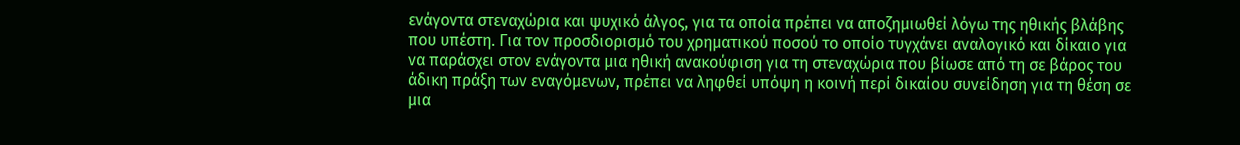ενάγοντα στεναχώρια και ψυχικό άλγος, για τα οποία πρέπει να αποζημιωθεί λόγω της ηθικής βλάβης που υπέστη. Για τον προσδιορισμό του χρηματικού ποσού το οποίο τυγχάνει αναλογικό και δίκαιο για να παράσχει στον ενάγοντα μια ηθική ανακούφιση για τη στεναχώρια που βίωσε από τη σε βάρος του άδικη πράξη των εναγόμενων, πρέπει να ληφθεί υπόψη η κοινή περί δικαίου συνείδηση για τη θέση σε μια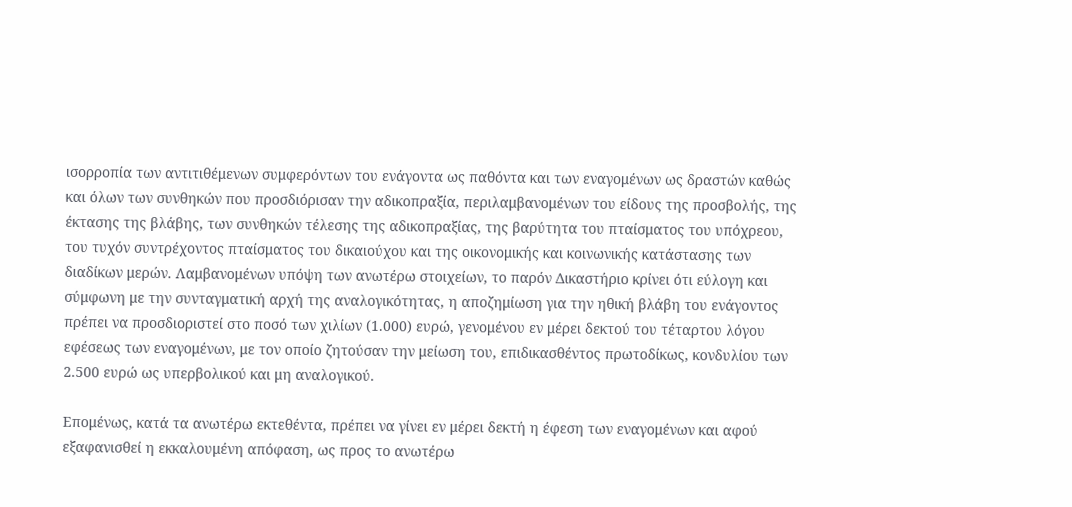ισορροπία των αντιτιθέμενων συμφερόντων του ενάγοντα ως παθόντα και των εναγομένων ως δραστών καθώς και όλων των συνθηκών που προσδιόρισαν την αδικοπραξία, περιλαμβανομένων του είδους της προσβολής, της έκτασης της βλάβης, των συνθηκών τέλεσης της αδικοπραξίας, της βαρύτητα του πταίσματος του υπόχρεου, του τυχόν συντρέχοντος πταίσματος του δικαιούχου και της οικονομικής και κοινωνικής κατάστασης των διαδίκων μερών. Λαμβανομένων υπόψη των ανωτέρω στοιχείων, το παρόν Δικαστήριο κρίνει ότι εύλογη και σύμφωνη με την συνταγματική αρχή της αναλογικότητας, η αποζημίωση για την ηθική βλάβη του ενάγοντος πρέπει να προσδιοριστεί στο ποσό των χιλίων (1.000) ευρώ, γενομένου εν μέρει δεκτού του τέταρτου λόγου εφέσεως των εναγομένων, με τον οποίο ζητούσαν την μείωση του, επιδικασθέντος πρωτοδίκως, κονδυλίου των 2.500 ευρώ ως υπερβολικού και μη αναλογικού.

Επομένως, κατά τα ανωτέρω εκτεθέντα, πρέπει να γίνει εν μέρει δεκτή η έφεση των εναγομένων και αφού εξαφανισθεί η εκκαλουμένη απόφαση, ως προς το ανωτέρω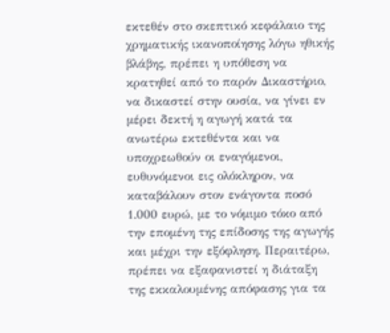εκτεθέν στο σκεπτικό κεφάλαιο της χρηματικής ικανοποίησης λόγω ηθικής βλάβης, πρέπει η υπόθεση να κρατηθεί από το παρόν Δικαστήριο, να δικαστεί στην ουσία, να γίνει εν μέρει δεκτή η αγωγή κατά τα ανωτέρω εκτεθέντα και να υποχρεωθούν οι εναγόμενοι, ευθυνόμενοι εις ολόκληρον, να καταβάλουν στον ενάγοντα ποσό 1.000 ευρώ, με το νόμιμο τόκο από την επομένη της επίδοσης της αγωγής και μέχρι την εξόφληση. Περαιτέρω, πρέπει να εξαφανιστεί η διάταξη της εκκαλουμένης απόφασης για τα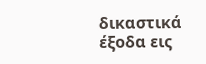δικαστικά έξοδα εις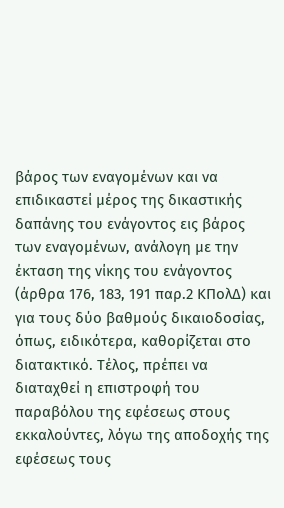βάρος των εναγομένων και να επιδικαστεί μέρος της δικαστικής δαπάνης του ενάγοντος εις βάρος των εναγομένων, ανάλογη με την έκταση της νίκης του ενάγοντος (άρθρα 176, 183, 191 παρ.2 ΚΠολΔ) και για τους δύο βαθμούς δικαιοδοσίας, όπως, ειδικότερα, καθορίζεται στο διατακτικό. Τέλος, πρέπει να διαταχθεί η επιστροφή του παραβόλου της εφέσεως στους εκκαλούντες, λόγω της αποδοχής της εφέσεως τους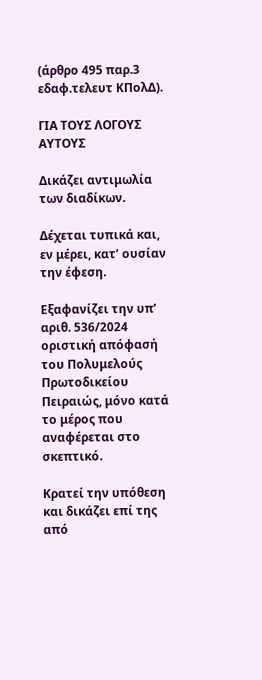(άρθρο 495 παρ.3 εδαφ.τελευτ ΚΠολΔ).

ΓΙΑ ΤΟΥΣ ΛΟΓΟΥΣ ΑΥΤΟΥΣ

Δικάζει αντιμωλία των διαδίκων.

Δέχεται τυπικά και, εν μέρει, κατ’ ουσίαν την έφεση.

Εξαφανίζει την υπ’ αριθ. 536/2024 οριστική απόφασή του Πολυμελούς Πρωτοδικείου Πειραιώς, μόνο κατά το μέρος που αναφέρεται στο σκεπτικό.

Κρατεί την υπόθεση και δικάζει επί της από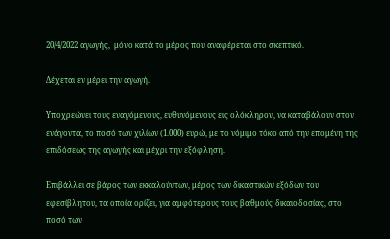20/4/2022 αγωγής,  μόνο κατά το μέρος που αναφέρεται στο σκεπτικό.

Δέχεται εν μέρει την αγωγή.

Υποχρεώνει τους εναγόμενους, ευθυνόμενους εις ολόκληρον, να καταβάλουν στον ενάγοντα, το ποσό των χιλίων (1.000) ευρώ, με το νόμιμο τόκο από την επομένη της επιδόσεως της αγωγής και μέχρι την εξόφληση.

Επιβάλλει σε βάρος των εκκαλούντων, μέρος των δικαστικών εξόδων του εφεσίβλητου, τα οποία ορίζει, για αμφότερους τους βαθμούς δικαιοδοσίας, στο ποσό των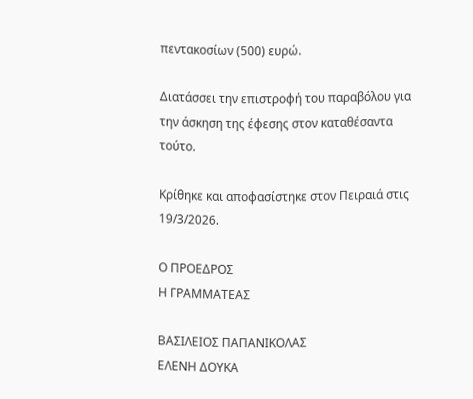πεντακοσίων (500) ευρώ.

Διατάσσει την επιστροφή του παραβόλου για την άσκηση της έφεσης στον καταθέσαντα τούτο.

Κρίθηκε και αποφασίστηκε στον Πειραιά στις 19/3/2026.

Ο ΠΡΟΕΔΡΟΣ                                                                    Η ΓΡΑΜΜΑΤΕΑΣ

ΒΑΣΙΛΕΙΟΣ ΠΑΠΑΝΙΚΟΛΑΣ                                    ΕΛΕΝΗ ΔΟΥΚΑ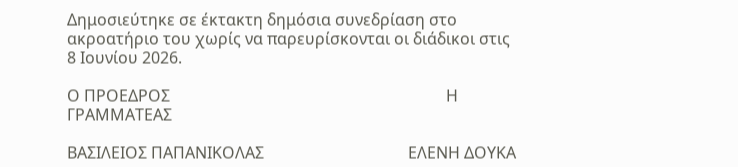Δημοσιεύτηκε σε έκτακτη δημόσια συνεδρίαση στο ακροατήριο του χωρίς να παρευρίσκονται οι διάδικοι στις 8 Ιουνίου 2026.

Ο ΠΡΟΕΔΡΟΣ                                                                     Η ΓΡΑΜΜΑΤΕΑΣ

ΒΑΣΙΛΕΙΟΣ ΠΑΠΑΝΙΚΟΛΑΣ                                    ΕΛΕΝΗ ΔΟΥΚΑ